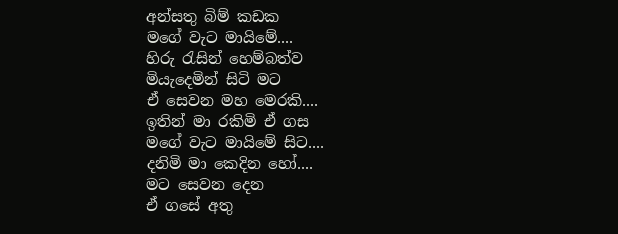අන්සතු බිම් කඩක
මගේ වැට මායිමේ....
හිරු රැසින් හෙම්බත්ව
මියැදෙමින් සිටි මට
ඒ සෙවන මහ මෙරකි....
ඉතින් මා රකිමි ඒ ගස
මගේ වැට මායිමේ සිට....
දනිමි මා කෙදින හෝ....
මට සෙවන දෙන
ඒ ගසේ අතු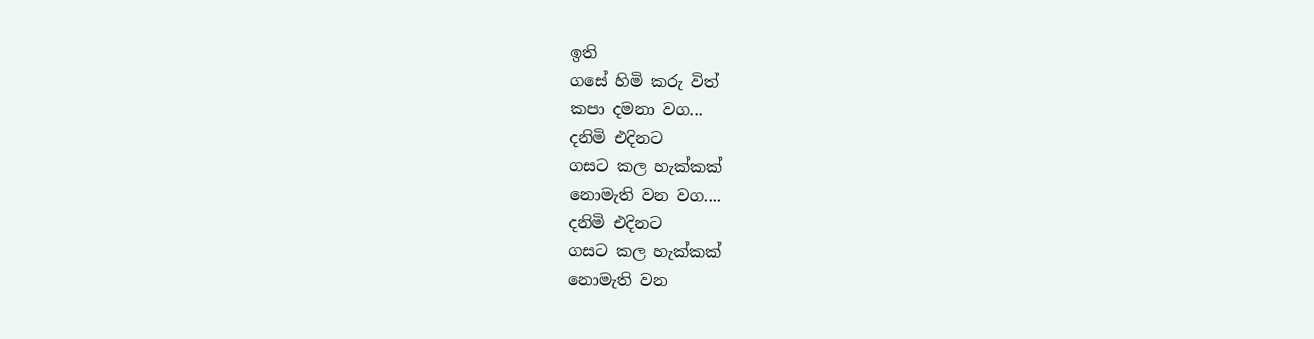ඉති
ගසේ හිමි කරු විත්
කපා දමනා වග...
දනිමි එදිනට
ගසට කල හැක්කක්
නොමැති වන වග....
දනිමි එදිනට
ගසට කල හැක්කක්
නොමැති වන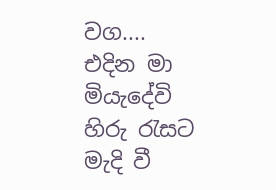වග....
එදින මා මියැදේවි
හිරු රැසට මැදි වී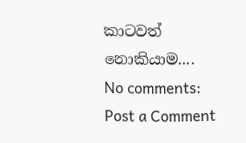කාටවත් නොකියාම....
No comments:
Post a Comment